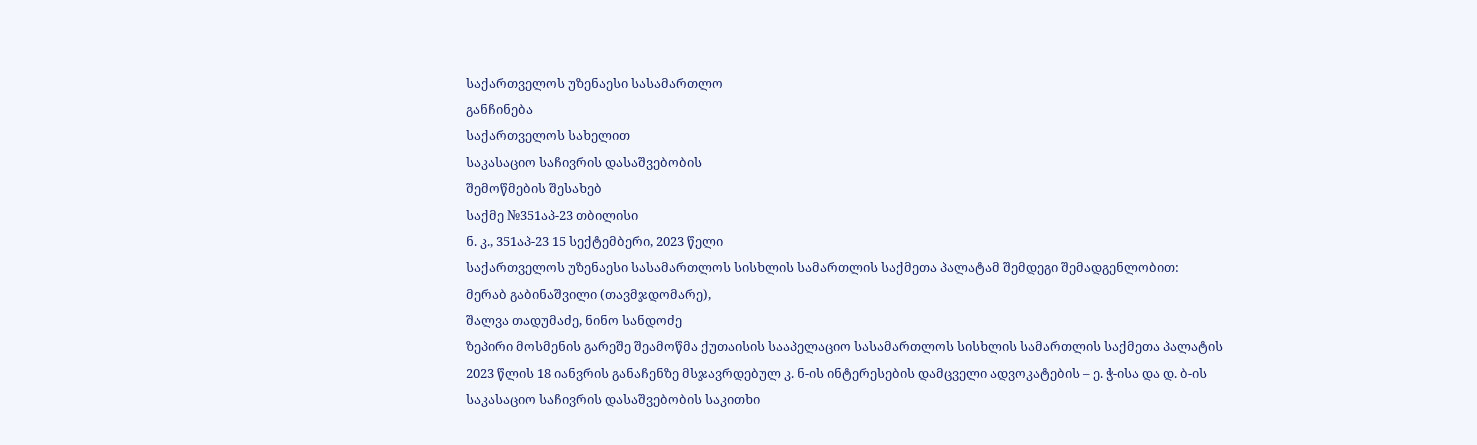საქართველოს უზენაესი სასამართლო
განჩინება
საქართველოს სახელით
საკასაციო საჩივრის დასაშვებობის
შემოწმების შესახებ
საქმე №351აპ-23 თბილისი
ნ. კ., 351აპ-23 15 სექტემბერი, 2023 წელი
საქართველოს უზენაესი სასამართლოს სისხლის სამართლის საქმეთა პალატამ შემდეგი შემადგენლობით:
მერაბ გაბინაშვილი (თავმჯდომარე),
შალვა თადუმაძე, ნინო სანდოძე
ზეპირი მოსმენის გარეშე შეამოწმა ქუთაისის სააპელაციო სასამართლოს სისხლის სამართლის საქმეთა პალატის 2023 წლის 18 იანვრის განაჩენზე მსჯავრდებულ კ. ნ-ის ინტერესების დამცველი ადვოკატების – ე. ჭ-ისა და დ. ბ-ის საკასაციო საჩივრის დასაშვებობის საკითხი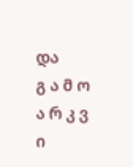და
გ ა მ ო ა რ კ ვ ი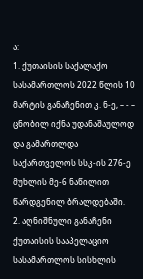ა:
1. ქუთაისის საქალაქო სასამართლოს 2022 წლის 10 მარტის განაჩენით კ. ნ-ე, – - – ცნობილ იქნა უდანაშაულოდ და გამართლდა საქართველოს სსკ-ის 276-ე მუხლის მე-6 ნაწილით წარდგენილ ბრალდებაში.
2. აღნიშნული განაჩენი ქუთაისის სააპელაციო სასამართლოს სისხლის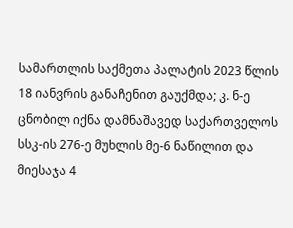სამართლის საქმეთა პალატის 2023 წლის 18 იანვრის განაჩენით გაუქმდა; კ. ნ-ე ცნობილ იქნა დამნაშავედ საქართველოს სსკ-ის 276-ე მუხლის მე-6 ნაწილით და მიესაჯა 4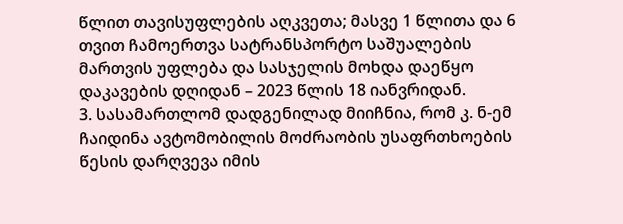წლით თავისუფლების აღკვეთა; მასვე 1 წლითა და 6 თვით ჩამოერთვა სატრანსპორტო საშუალების მართვის უფლება და სასჯელის მოხდა დაეწყო დაკავების დღიდან – 2023 წლის 18 იანვრიდან.
3. სასამართლომ დადგენილად მიიჩნია, რომ კ. ნ-ემ ჩაიდინა ავტომობილის მოძრაობის უსაფრთხოების წესის დარღვევა იმის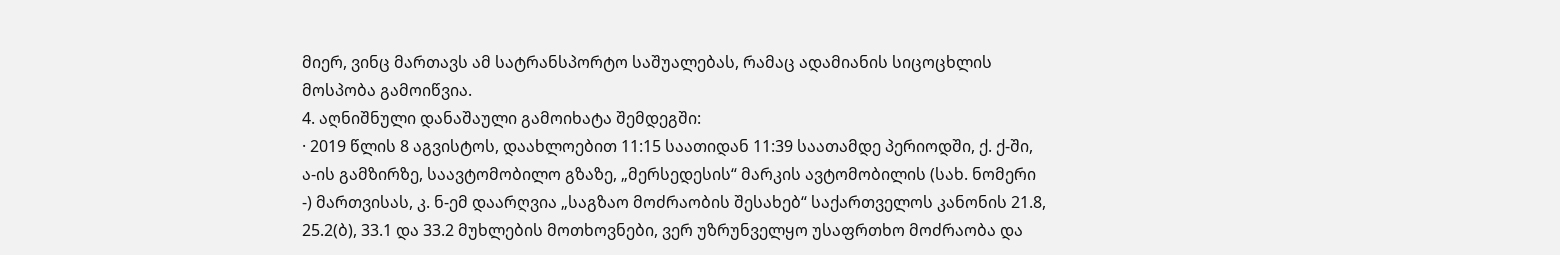მიერ, ვინც მართავს ამ სატრანსპორტო საშუალებას, რამაც ადამიანის სიცოცხლის მოსპობა გამოიწვია.
4. აღნიშნული დანაშაული გამოიხატა შემდეგში:
· 2019 წლის 8 აგვისტოს, დაახლოებით 11:15 საათიდან 11:39 საათამდე პერიოდში, ქ. ქ-ში, ა-ის გამზირზე, საავტომობილო გზაზე, „მერსედესის“ მარკის ავტომობილის (სახ. ნომერი -) მართვისას, კ. ნ-ემ დაარღვია „საგზაო მოძრაობის შესახებ“ საქართველოს კანონის 21.8, 25.2(ბ), 33.1 და 33.2 მუხლების მოთხოვნები, ვერ უზრუნველყო უსაფრთხო მოძრაობა და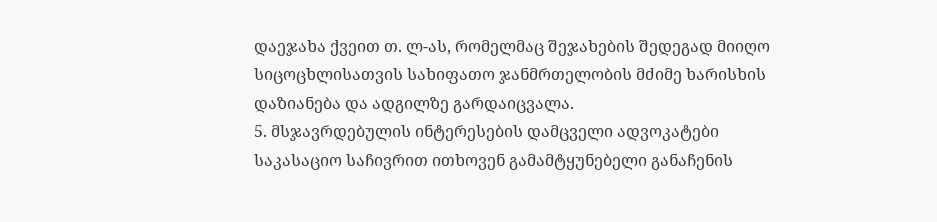დაეჯახა ქვეით თ. ლ-ას, რომელმაც შეჯახების შედეგად მიიღო სიცოცხლისათვის სახიფათო ჯანმრთელობის მძიმე ხარისხის დაზიანება და ადგილზე გარდაიცვალა.
5. მსჯავრდებულის ინტერესების დამცველი ადვოკატები საკასაციო საჩივრით ითხოვენ გამამტყუნებელი განაჩენის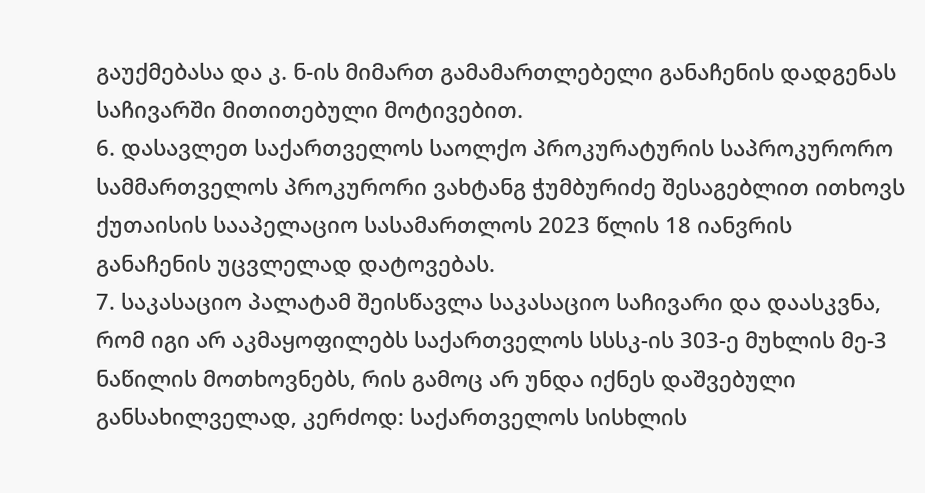გაუქმებასა და კ. ნ-ის მიმართ გამამართლებელი განაჩენის დადგენას საჩივარში მითითებული მოტივებით.
6. დასავლეთ საქართველოს საოლქო პროკურატურის საპროკურორო სამმართველოს პროკურორი ვახტანგ ჭუმბურიძე შესაგებლით ითხოვს ქუთაისის სააპელაციო სასამართლოს 2023 წლის 18 იანვრის განაჩენის უცვლელად დატოვებას.
7. საკასაციო პალატამ შეისწავლა საკასაციო საჩივარი და დაასკვნა, რომ იგი არ აკმაყოფილებს საქართველოს სსსკ-ის 303-ე მუხლის მე-3 ნაწილის მოთხოვნებს, რის გამოც არ უნდა იქნეს დაშვებული განსახილველად, კერძოდ: საქართველოს სისხლის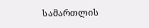სამართლის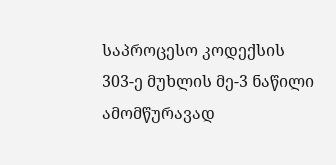საპროცესო კოდექსის 303-ე მუხლის მე-3 ნაწილი ამომწურავად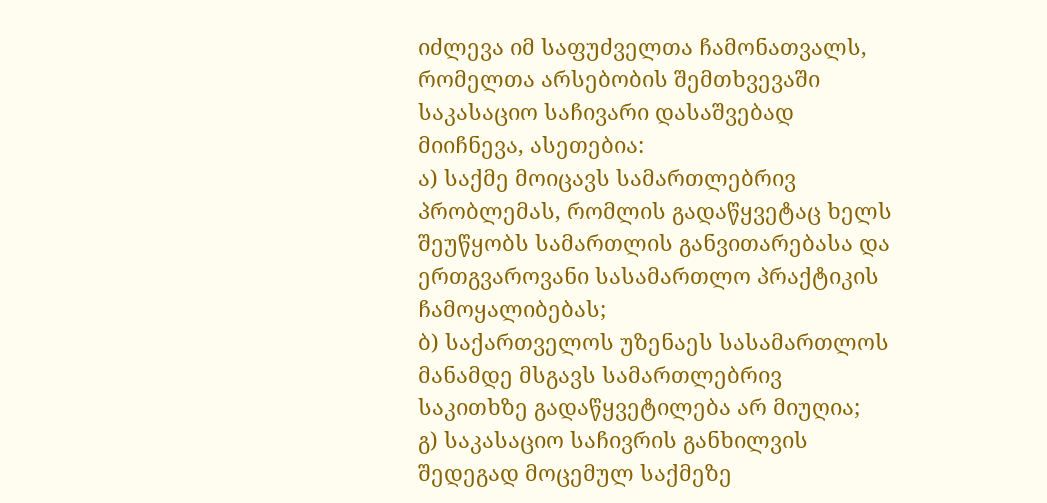იძლევა იმ საფუძველთა ჩამონათვალს, რომელთა არსებობის შემთხვევაში საკასაციო საჩივარი დასაშვებად მიიჩნევა, ასეთებია:
ა) საქმე მოიცავს სამართლებრივ პრობლემას, რომლის გადაწყვეტაც ხელს შეუწყობს სამართლის განვითარებასა და ერთგვაროვანი სასამართლო პრაქტიკის ჩამოყალიბებას;
ბ) საქართველოს უზენაეს სასამართლოს მანამდე მსგავს სამართლებრივ საკითხზე გადაწყვეტილება არ მიუღია;
გ) საკასაციო საჩივრის განხილვის შედეგად მოცემულ საქმეზე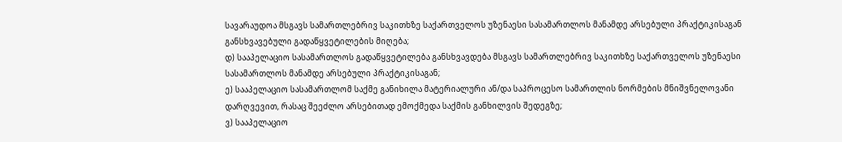სავარაუდოა მსგავს სამართლებრივ საკითხზე საქართველოს უზენაესი სასამართლოს მანამდე არსებული პრაქტიკისაგან განსხვავებული გადაწყვეტილების მიღება;
დ) სააპელაციო სასამართლოს გადაწყვეტილება განსხვავდება მსგავს სამართლებრივ საკითხზე საქართველოს უზენაესი სასამართლოს მანამდე არსებული პრაქტიკისაგან;
ე) სააპელაციო სასამართლომ საქმე განიხილა მატერიალური ან/და საპროცესო სამართლის ნორმების მნიშვნელოვანი დარღვევით, რასაც შეეძლო არსებითად ემოქმედა საქმის განხილვის შედეგზე;
ვ) სააპელაციო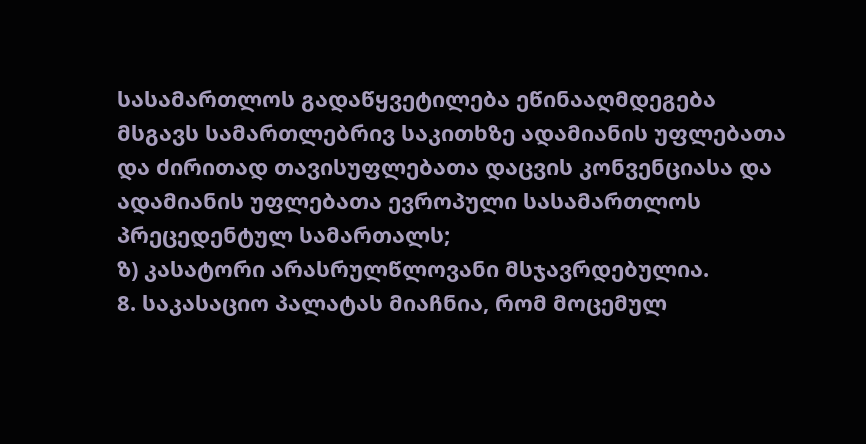სასამართლოს გადაწყვეტილება ეწინააღმდეგება მსგავს სამართლებრივ საკითხზე ადამიანის უფლებათა და ძირითად თავისუფლებათა დაცვის კონვენციასა და ადამიანის უფლებათა ევროპული სასამართლოს პრეცედენტულ სამართალს;
ზ) კასატორი არასრულწლოვანი მსჯავრდებულია.
8. საკასაციო პალატას მიაჩნია, რომ მოცემულ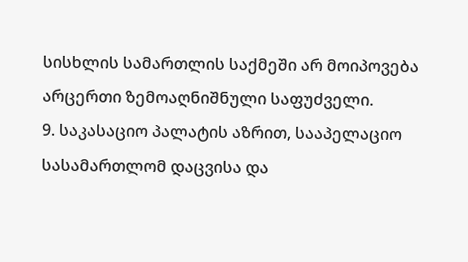სისხლის სამართლის საქმეში არ მოიპოვება არცერთი ზემოაღნიშნული საფუძველი.
9. საკასაციო პალატის აზრით, სააპელაციო სასამართლომ დაცვისა და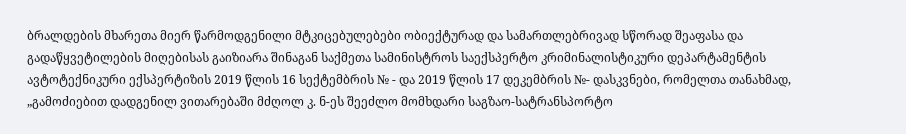ბრალდების მხარეთა მიერ წარმოდგენილი მტკიცებულებები ობიექტურად და სამართლებრივად სწორად შეაფასა და გადაწყვეტილების მიღებისას გაიზიარა შინაგან საქმეთა სამინისტროს საექსპერტო კრიმინალისტიკური დეპარტამენტის ავტოტექნიკური ექსპერტიზის 2019 წლის 16 სექტემბრის № - და 2019 წლის 17 დეკემბრის №- დასკვნები, რომელთა თანახმად, „გამოძიებით დადგენილ ვითარებაში მძღოლ კ. ნ-ეს შეეძლო მომხდარი საგზაო-სატრანსპორტო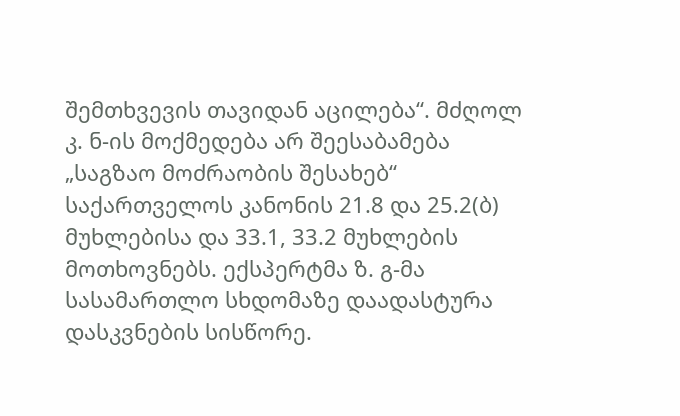შემთხვევის თავიდან აცილება“. მძღოლ კ. ნ-ის მოქმედება არ შეესაბამება „საგზაო მოძრაობის შესახებ“ საქართველოს კანონის 21.8 და 25.2(ბ) მუხლებისა და 33.1, 33.2 მუხლების მოთხოვნებს. ექსპერტმა ზ. გ-მა სასამართლო სხდომაზე დაადასტურა დასკვნების სისწორე.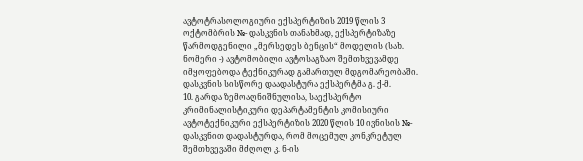ავტოტრასოლოგიური ექსპერტიზის 2019 წლის 3 ოქტომბრის №- დასკვნის თანახმად, ექსპერტიზაზე წარმოდგენილი „მერსედეს ბენცის“ მოდელის (სახ. ნომერი -) ავტომობილი ავტოსაგზაო შემთხვევამდე იმყოფებოდა ტექნიკურად გამართულ მდგომარეობაში. დასკვნის სისწორე დაადასტურა ექსპერტმა გ. ქ-მ.
10. გარდა ზემოაღნიშნულისა, საექსპერტო კრიმინალისტიკური დეპარტამენტის კომისიური ავტოტექნიკური ექსპერტიზის 2020 წლის 10 ივნისის №- დასკვნით დადასტურდა, რომ მოცემულ კონკრეტულ შემთხვევაში მძღოლ კ. ნ-ის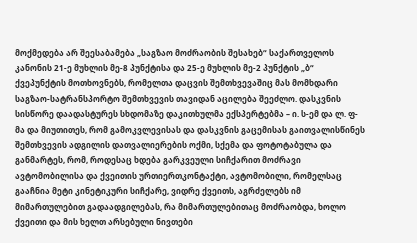მოქმედება არ შეესაბამება „საგზაო მოძრაობის შესახებ“ საქართველოს კანონის 21-ე მუხლის მე-8 პუნქტისა და 25-ე მუხლის მე-2 პუნქტის „ბ“ ქვეპუნქტის მოთხოვნებს, რომელთა დაცვის შემთხვევაშიც მას მომხდარი საგზაო-სატრანსპორტო შემთხვევის თავიდან აცილება შეეძლო. დასკვნის სისწორე დაადასტურეს სხდომაზე დაკითხულმა ექსპერტებმა – ი. ს-ემ და ლ. ფ-მა და მიუთითეს, რომ გამოკვლევისას და დასკვნის გაცემისას გაითვალისწინეს შემთხვევის ადგილის დათვალიერების ოქმი, სქემა და ფოტოტაბულა და განმარტეს, რომ, როდესაც ხდება გარკვეული სიჩქარით მოძრავი ავტომობილისა და ქვეითის ურთიერთკონტაქტი, ავტომობილი, რომელსაც გააჩნია მეტი კინეტიკური სიჩქარე, ვიდრე ქვეითს, აგრძელებს იმ მიმართულებით გადაადგილებას, რა მიმართულებითაც მოძრაობდა, ხოლო ქვეითი და მის ხელთ არსებული ნივთები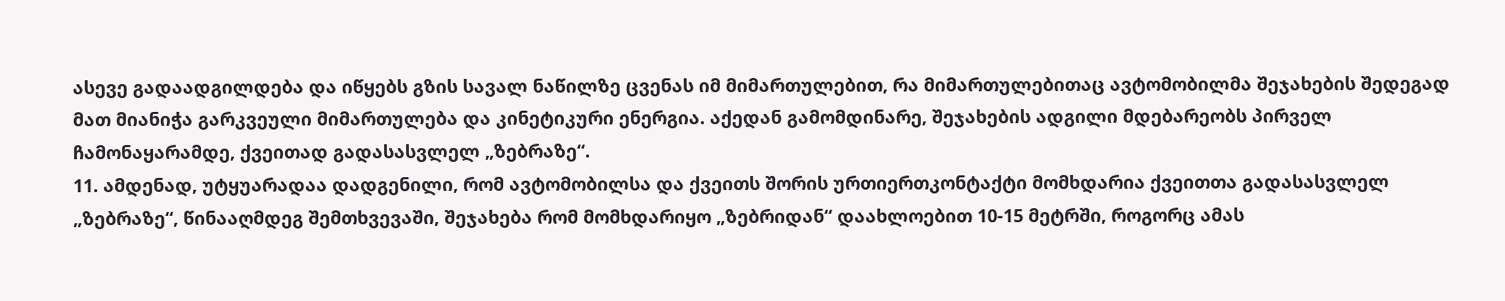ასევე გადაადგილდება და იწყებს გზის სავალ ნაწილზე ცვენას იმ მიმართულებით, რა მიმართულებითაც ავტომობილმა შეჯახების შედეგად მათ მიანიჭა გარკვეული მიმართულება და კინეტიკური ენერგია. აქედან გამომდინარე, შეჯახების ადგილი მდებარეობს პირველ ჩამონაყარამდე, ქვეითად გადასასვლელ „ზებრაზე“.
11. ამდენად, უტყუარადაა დადგენილი, რომ ავტომობილსა და ქვეითს შორის ურთიერთკონტაქტი მომხდარია ქვეითთა გადასასვლელ „ზებრაზე“, წინააღმდეგ შემთხვევაში, შეჯახება რომ მომხდარიყო „ზებრიდან“ დაახლოებით 10-15 მეტრში, როგორც ამას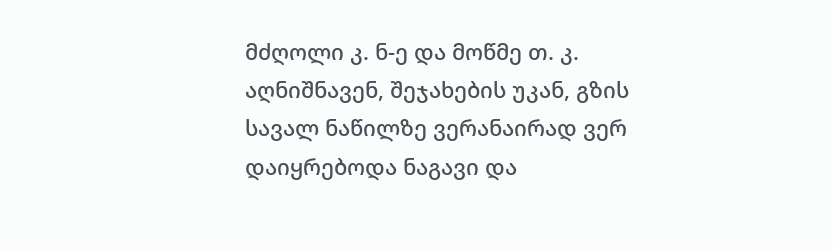მძღოლი კ. ნ-ე და მოწმე თ. კ. აღნიშნავენ, შეჯახების უკან, გზის სავალ ნაწილზე ვერანაირად ვერ დაიყრებოდა ნაგავი და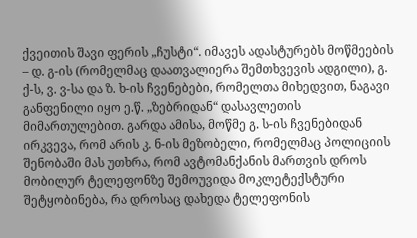ქვეითის შავი ფერის „ჩუსტი“. იმავეს ადასტურებს მოწმეების – დ. გ-ის (რომელმაც დაათვალიერა შემთხვევის ადგილი), გ. ქ-ს, ვ. ვ-სა და ზ. ხ-ის ჩვენებები, რომელთა მიხედვით, ნაგავი განფენილი იყო ე.წ. „ზებრიდან“ დასავლეთის მიმართულებით. გარდა ამისა, მოწმე გ. ს-ის ჩვენებიდან ირკვევა, რომ არის კ. ნ-ის მეზობელი, რომელმაც პოლიციის შენობაში მას უთხრა, რომ ავტომანქანის მართვის დროს მობილურ ტელეფონზე შემოუვიდა მოკლეტექსტური შეტყობინება, რა დროსაც დახედა ტელეფონის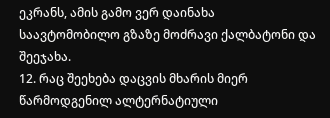ეკრანს, ამის გამო ვერ დაინახა საავტომობილო გზაზე მოძრავი ქალბატონი და შეეჯახა.
12. რაც შეეხება დაცვის მხარის მიერ წარმოდგენილ ალტერნატიული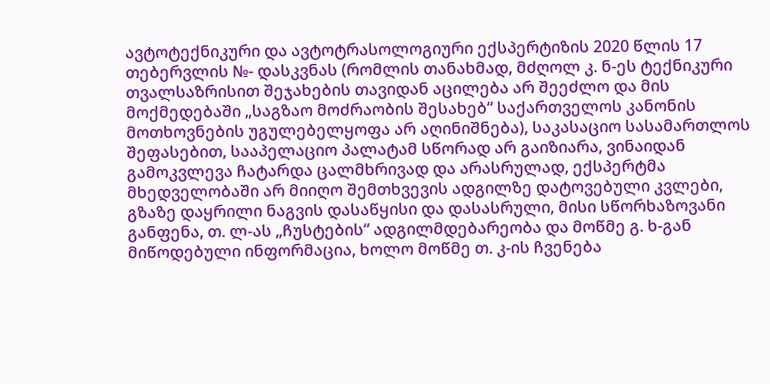ავტოტექნიკური და ავტოტრასოლოგიური ექსპერტიზის 2020 წლის 17 თებერვლის №- დასკვნას (რომლის თანახმად, მძღოლ კ. ნ-ეს ტექნიკური თვალსაზრისით შეჯახების თავიდან აცილება არ შეეძლო და მის მოქმედებაში „საგზაო მოძრაობის შესახებ“ საქართველოს კანონის მოთხოვნების უგულებელყოფა არ აღინიშნება), საკასაციო სასამართლოს შეფასებით, სააპელაციო პალატამ სწორად არ გაიზიარა, ვინაიდან გამოკვლევა ჩატარდა ცალმხრივად და არასრულად, ექსპერტმა მხედველობაში არ მიიღო შემთხვევის ადგილზე დატოვებული კვლები, გზაზე დაყრილი ნაგვის დასაწყისი და დასასრული, მისი სწორხაზოვანი განფენა, თ. ლ-ას „ჩუსტების“ ადგილმდებარეობა და მოწმე გ. ხ-გან მიწოდებული ინფორმაცია, ხოლო მოწმე თ. კ-ის ჩვენება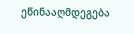ეწინააღმდეგება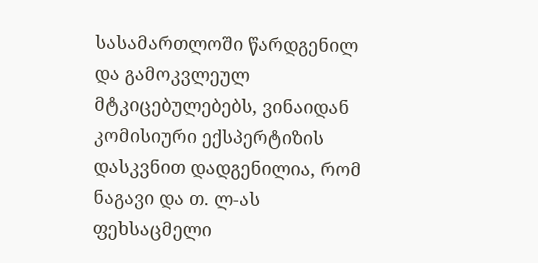სასამართლოში წარდგენილ და გამოკვლეულ მტკიცებულებებს, ვინაიდან კომისიური ექსპერტიზის დასკვნით დადგენილია, რომ ნაგავი და თ. ლ-ას ფეხსაცმელი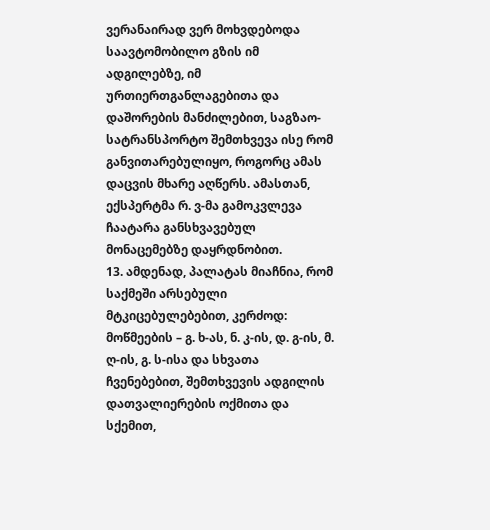ვერანაირად ვერ მოხვდებოდა საავტომობილო გზის იმ ადგილებზე, იმ ურთიერთგანლაგებითა და დაშორების მანძილებით, საგზაო-სატრანსპორტო შემთხვევა ისე რომ განვითარებულიყო, როგორც ამას დაცვის მხარე აღწერს. ამასთან, ექსპერტმა რ. ვ-მა გამოკვლევა ჩაატარა განსხვავებულ მონაცემებზე დაყრდნობით.
13. ამდენად, პალატას მიაჩნია, რომ საქმეში არსებული მტკიცებულებებით, კერძოდ: მოწმეების – გ. ხ-ას, ნ. კ-ის, დ. გ-ის, მ. ღ-ის, გ. ს-ისა და სხვათა ჩვენებებით, შემთხვევის ადგილის დათვალიერების ოქმითა და სქემით,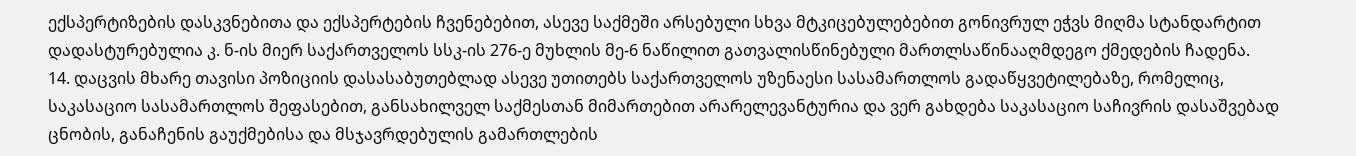ექსპერტიზების დასკვნებითა და ექსპერტების ჩვენებებით, ასევე საქმეში არსებული სხვა მტკიცებულებებით გონივრულ ეჭვს მიღმა სტანდარტით დადასტურებულია კ. ნ-ის მიერ საქართველოს სსკ-ის 276-ე მუხლის მე-6 ნაწილით გათვალისწინებული მართლსაწინააღმდეგო ქმედების ჩადენა.
14. დაცვის მხარე თავისი პოზიციის დასასაბუთებლად ასევე უთითებს საქართველოს უზენაესი სასამართლოს გადაწყვეტილებაზე, რომელიც, საკასაციო სასამართლოს შეფასებით, განსახილველ საქმესთან მიმართებით არარელევანტურია და ვერ გახდება საკასაციო საჩივრის დასაშვებად ცნობის, განაჩენის გაუქმებისა და მსჯავრდებულის გამართლების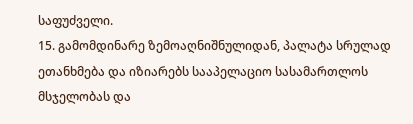საფუძველი.
15. გამომდინარე ზემოაღნიშნულიდან, პალატა სრულად ეთანხმება და იზიარებს სააპელაციო სასამართლოს მსჯელობას და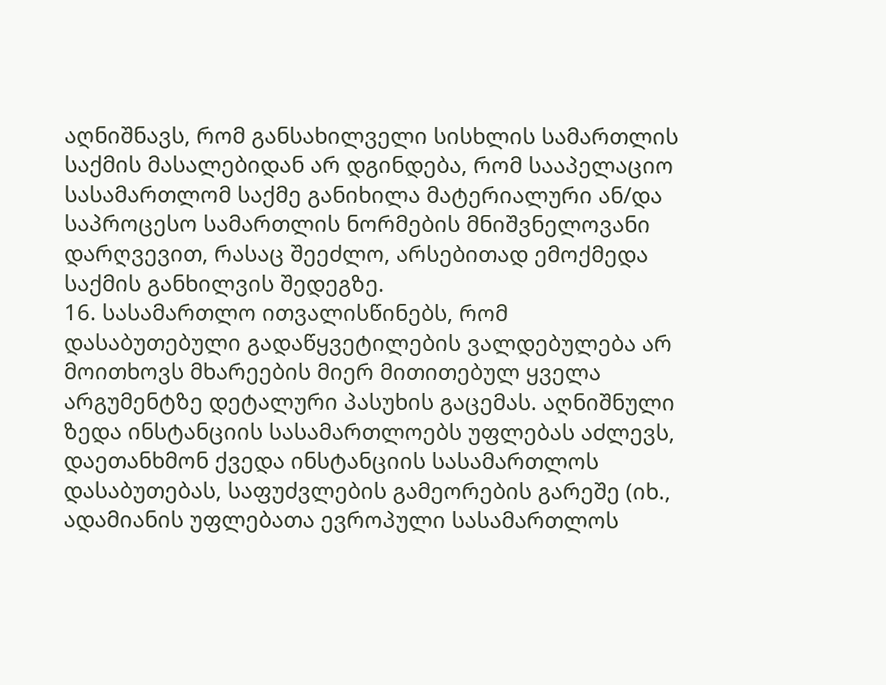აღნიშნავს, რომ განსახილველი სისხლის სამართლის საქმის მასალებიდან არ დგინდება, რომ სააპელაციო სასამართლომ საქმე განიხილა მატერიალური ან/და საპროცესო სამართლის ნორმების მნიშვნელოვანი დარღვევით, რასაც შეეძლო, არსებითად ემოქმედა საქმის განხილვის შედეგზე.
16. სასამართლო ითვალისწინებს, რომ დასაბუთებული გადაწყვეტილების ვალდებულება არ მოითხოვს მხარეების მიერ მითითებულ ყველა არგუმენტზე დეტალური პასუხის გაცემას. აღნიშნული ზედა ინსტანციის სასამართლოებს უფლებას აძლევს, დაეთანხმონ ქვედა ინსტანციის სასამართლოს დასაბუთებას, საფუძვლების გამეორების გარეშე (იხ., ადამიანის უფლებათა ევროპული სასამართლოს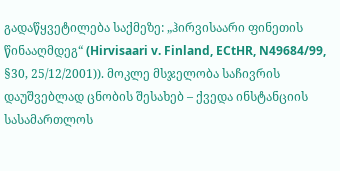გადაწყვეტილება საქმეზე: „ჰირვისაარი ფინეთის წინააღმდეგ“ (Hirvisaari v. Finland, ECtHR, N49684/99, §30, 25/12/2001)). მოკლე მსჯელობა საჩივრის დაუშვებლად ცნობის შესახებ – ქვედა ინსტანციის სასამართლოს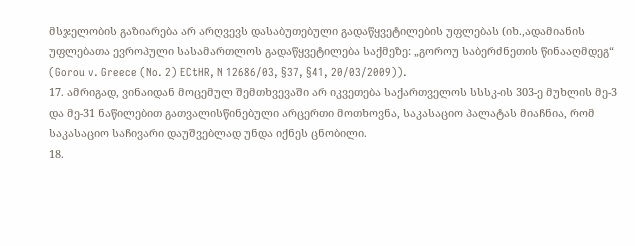მსჯელობის გაზიარება არ არღვევს დასაბუთებული გადაწყვეტილების უფლებას (იხ.,ადამიანის უფლებათა ევროპული სასამართლოს გადაწყვეტილება საქმეზე: „გოროუ საბერძნეთის წინააღმდეგ“ (Gorou v. Greece (No. 2) ECtHR, N 12686/03, §37, §41, 20/03/2009)).
17. ამრიგად, ვინაიდან მოცემულ შემთხვევაში არ იკვეთება საქართველოს სსსკ-ის 303-ე მუხლის მე-3 და მე-31 ნაწილებით გათვალისწინებული არცერთი მოთხოვნა, საკასაციო პალატას მიაჩნია, რომ საკასაციო საჩივარი დაუშვებლად უნდა იქნეს ცნობილი.
18.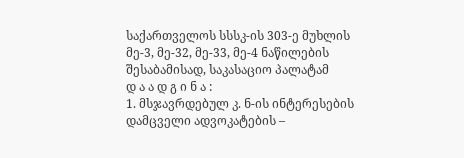საქართველოს სსსკ-ის 303-ე მუხლის მე-3, მე-32, მე-33, მე-4 ნაწილების შესაბამისად, საკასაციო პალატამ
დ ა ა დ გ ი ნ ა :
1. მსჯავრდებულ კ. ნ-ის ინტერესების დამცველი ადვოკატების –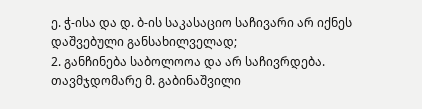ე. ჭ-ისა და დ. ბ-ის საკასაციო საჩივარი არ იქნეს დაშვებული განსახილველად;
2. განჩინება საბოლოოა და არ საჩივრდება.
თავმჯდომარე მ. გაბინაშვილი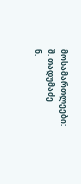მოსამართლეები: შ. თადუმაძე
ნ.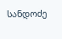სანდოძე